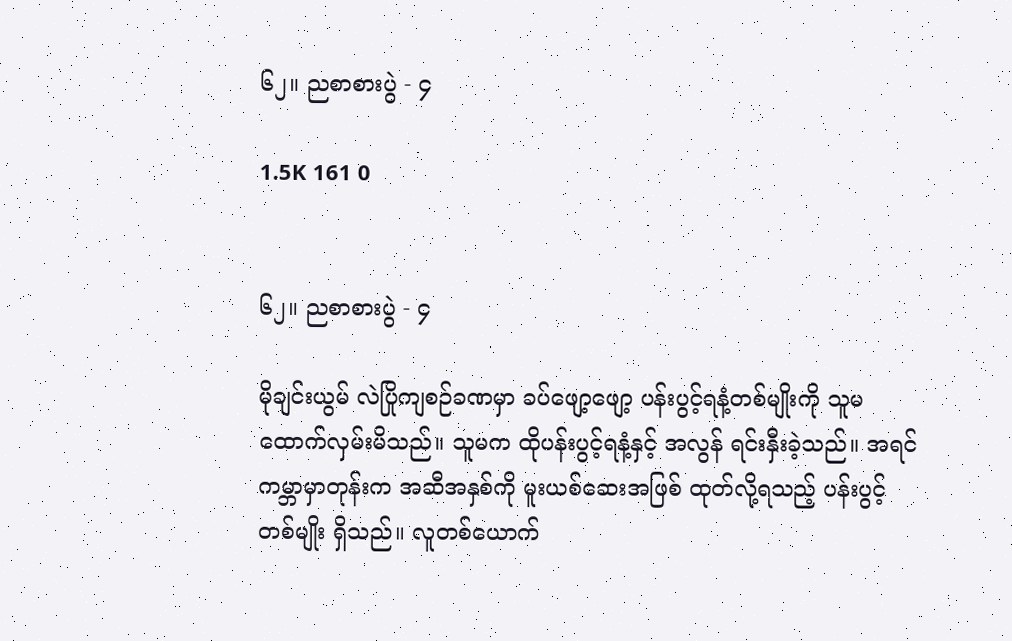၆၂။ ညစာစားပွဲ - ၄

1.5K 161 0


၆၂။ ညစာစားပွဲ - ၄

မိုချင်းယွမ် လဲပြိုကျစဉ်ခဏမှာ ခပ်ဖျော့ဖျော့ ပန်းပွင့်ရနံ့တစ်မျိုးကို သူမ ထောက်လှမ်းမိသည်။ သူမက ထိုပန်းပွင့်ရနံ့နှင့် အလွန် ရင်းနှီးခဲ့သည်။ အရင်ကမ္ဘာမှာတုန်းက အဆီအနှစ်ကို မူးယစ်ဆေးအဖြစ် ထုတ်လို့ရသည့် ပန်းပွင့်တစ်မျိုး ရှိသည်။ လူတစ်ယောက်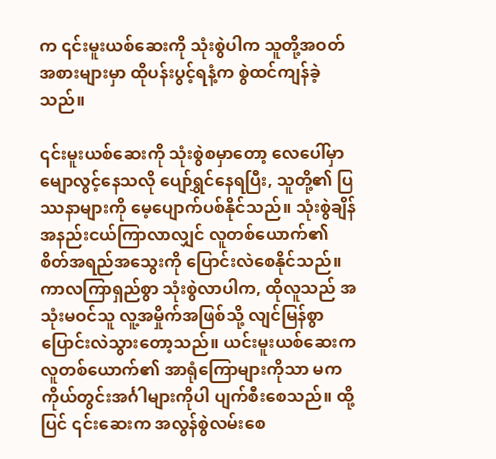က ၎င်းမူးယစ်ဆေးကို သုံးစွဲပါက သူတို့အဝတ်အစားများမှာ ထိုပန်းပွင့်ရနံ့က စွဲထင်ကျန်ခဲ့သည်။

၎င်းမူးယစ်ဆေးကို သုံးစွဲစမှာတော့ လေပေါ်မှာ မျောလွင့်နေသလို ပျော်ရွှင်နေရပြီး, သူတို့၏ ပြဿနာများကို မေ့ပျောက်ပစ်နိုင်သည်။ သုံးစွဲချိန် အနည်းငယ်ကြာလာလျှင် လူတစ်ယောက်၏ စိတ်အရည်အသွေးကို ပြောင်းလဲစေနိုင်သည်။ ကာလကြာရှည်စွာ သုံးစွဲလာပါက, ထိုလူသည် အသုံးမဝင်သူ လူ့အမှိုက်အဖြစ်သို့ လျင်မြန်စွာ ပြောင်းလဲသွားတော့သည်။ ယင်းမူးယစ်ဆေးက လူတစ်ယောက်၏ အာရုံကြောများကိုသာ မက ကိုယ်တွင်းအင်္ဂါများကိုပါ ပျက်စီးစေသည်။ ထို့ပြင် ၎င်းဆေးက အလွန်စွဲလမ်းစေ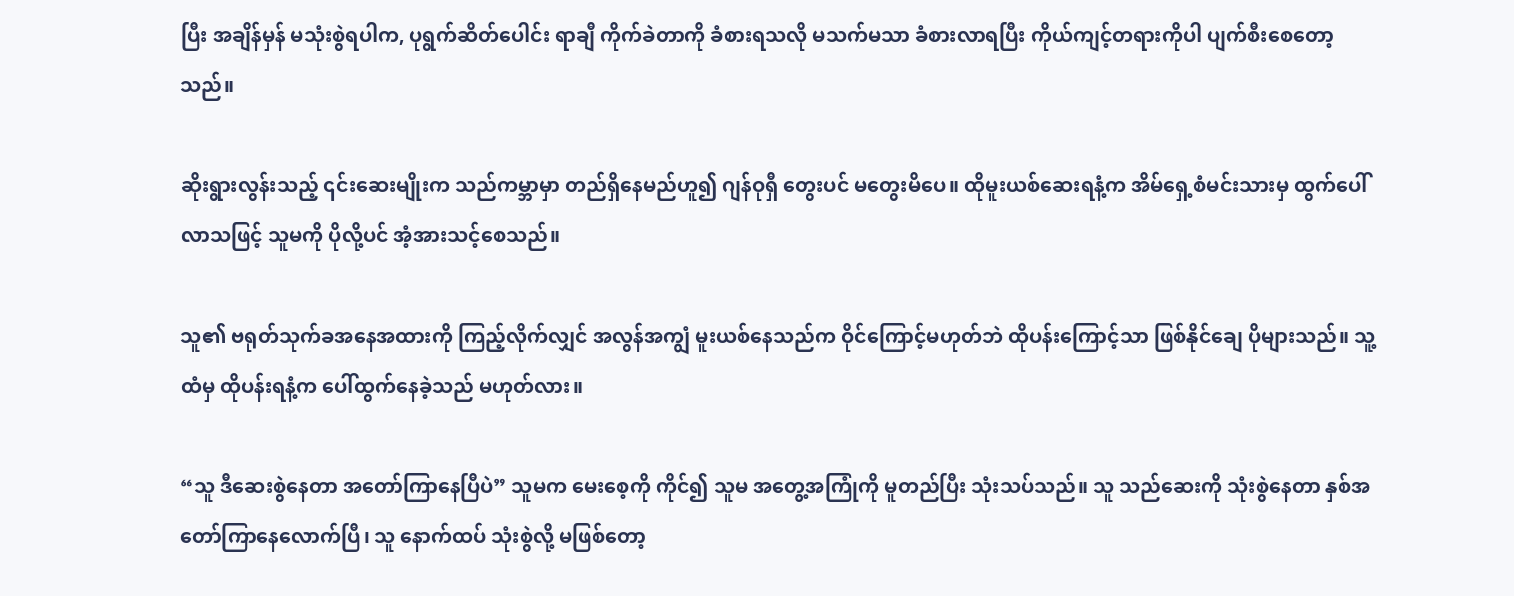ပြီး အချိန်မှန် မသုံးစွဲရပါက, ပုရွက်ဆိတ်ပေါင်း ရာချီ ကိုက်ခဲတာကို ခံစားရသလို မသက်မသာ ခံစားလာရပြီး ကိုယ်ကျင့်တရားကိုပါ ပျက်စီးစေတော့သည်။

ဆိုးရွားလွန်းသည့် ၎င်းဆေးမျိုးက သည်ကမ္ဘာမှာ တည်ရှိနေမည်ဟူ၍ ဂျန်ဝုရှီ တွေးပင် မတွေးမိပေ။ ထိုမူးယစ်ဆေးရနံ့က အိမ်ရှေ့စံမင်းသားမှ ထွက်ပေါ်လာသဖြင့် သူမကို ပိုလို့ပင် အံ့အားသင့်စေသည်။

သူ၏ ဗရုတ်သုက်ခအနေအထားကို ကြည့်လိုက်လျှင် အလွန်အကျွံ မူးယစ်နေသည်က ဝိုင်ကြောင့်မဟုတ်ဘဲ ထိုပန်းကြောင့်သာ ဖြစ်နိုင်ချေ ပိုများသည်။ သူ့ထံမှ ထိုပန်းရနံ့က ပေါ်ထွက်နေခဲ့သည် မဟုတ်လား။

“သူ ဒီဆေးစွဲနေတာ အတော်ကြာနေပြီပဲ” သူမက မေးစေ့ကို ကိုင်၍ သူမ အတွေ့အကြုံကို မူတည်ပြီး သုံးသပ်သည်။ သူ သည်ဆေးကို သုံးစွဲနေတာ နှစ်အတော်ကြာနေလောက်ပြီ၊ သူ နောက်ထပ် သုံးစွဲလို့ မဖြစ်တော့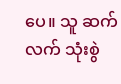ပေ။ သူ ဆက်လက် သုံးစွဲ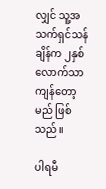လျှင် သူ့အသက်ရှင်သန်ချိန်က ၂နှစ်လောက်သာ ကျန်တော့မည် ဖြစ်သည်။

ပါရမီ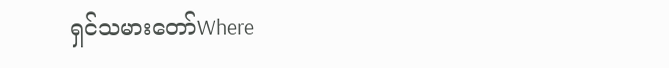ရှင်သမားတော်Where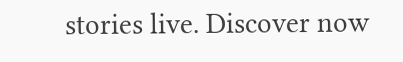stories live. Discover now